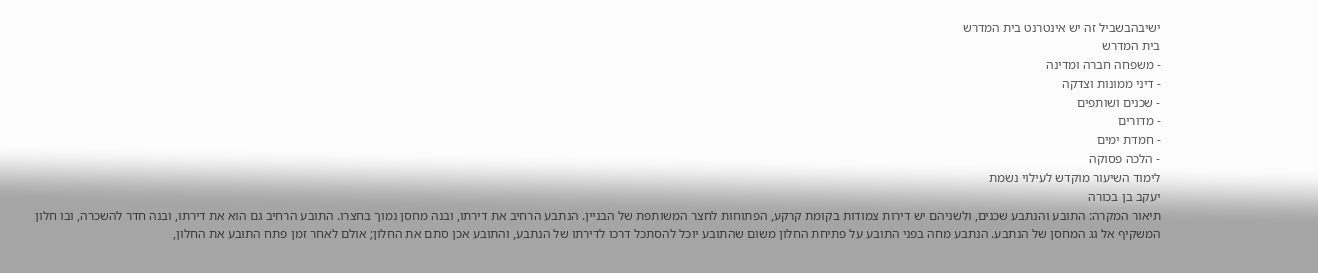ישיבהבשביל זה יש אינטרנט בית המדרש
בית המדרש
- משפחה חברה ומדינה
- דיני ממונות וצדקה
- שכנים ושותפים
- מדורים
- חמדת ימים
- הלכה פסוקה
לימוד השיעור מוקדש לעילוי נשמת
יעקב בן בכורה
תיאור המקרה: התובע והנתבע שכנים, ולשניהם יש דירות צמודות בקומת קרקע, הפתוחות לחצר המשותפת של הבניין. הנתבע הרחיב את דירתו, ובנה מחסן נמוך בחצרו. התובע הרחיב גם הוא את דירתו, ובנה חדר להשכרה, ובו חלון המשקיף אל גג המחסן של הנתבע. הנתבע מחה בפני התובע על פתיחת החלון משום שהתובע יוכל להסתכל דרכו לדירתו של הנתבע, והתובע אכן סתם את החלון; אולם לאחר זמן פתח התובע את החלון,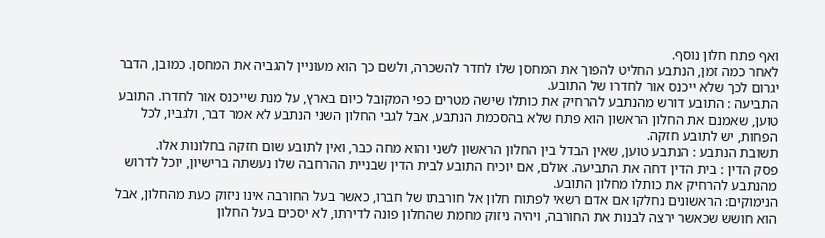ואף פתח חלון נוסף.
לאחר כמה זמן, הנתבע החליט להפוך את המחסן שלו לחדר להשכרה, ולשם כך הוא מעוניין להגביה את המחסן. כמובן, הדבר יגרום לכך שלא ייכנס אור לחדרו של התובע.
התביעה : התובע דורש מהנתבע להרחיק את כותלו שישה מטרים כפי המקובל כיום בארץ, על מנת שייכנס אור לחדרו. התובע טוען, שאמנם את החלון הראשון הוא פתח שלא בהסכמת הנתבע, אבל לגבי החלון השני הנתבע לא אמר דבר, ולגביו, לכל הפחות, יש לתובע חזקה.
תשובת הנתבע : הנתבע טוען, שאין הבדל בין החלון הראשון לשני והוא מחה כבר, ואין לתובע שום חזקה בחלונות אלו.
פסק הדין : בית הדין דחה את התביעה. אולם, אם יוכיח התובע לבית הדין שבניית ההרחבה שלו נעשתה ברישיון, יוכל לדרוש מהנתבע להרחיק את כותלו מחלון התובע.
הנימוקים: הראשונים נחלקו אם אדם רשאי לפתוח חלון אל חורבתו של חברו, כאשר בעל החורבה אינו ניזוק כעת מהחלון, אבל הוא חושש שכאשר ירצה לבנות את החורבה, ויהיה ניזוק מחמת שהחלון פונה לדירתו, לא יסכים בעל החלון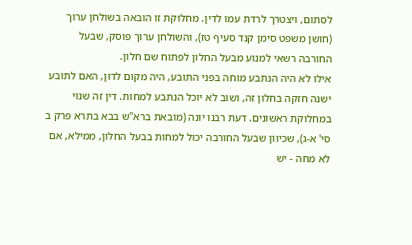לסתום, ויצטרך לרדת עמו לדין. מחלוקת זו הובאה בשולחן ערוך (חושן משפט סימן קנד סעיף טז), והשולחן ערוך פוסק, שבעל החורבה רשאי למנוע מבעל החלון לפתוח שם חלון.
אילו לא היה הנתבע מוחה בפני התובע, היה מקום לדון, האם לתובע ישנה חזקה בחלון זה, ושוב לא יוכל הנתבע למחות. דין זה שנוי במחלוקת ראשונים. דעת רבנו יונה (מובאת ברא"ש בבא בתרא פרק ב סי' א-ג), שכיוון שבעל החורבה יכול למחות בבעל החלון, ממילא, אם לא מחה - יש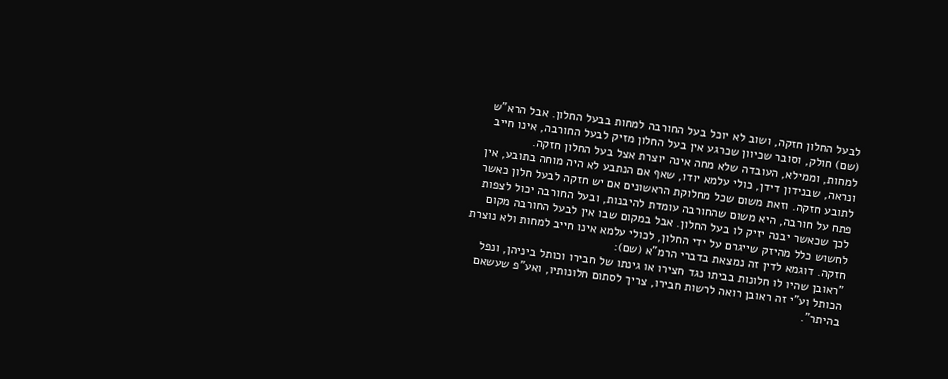לבעל החלון חזקה, ושוב לא יוכל בעל החורבה למחות בבעל החלון. אבל הרא"ש (שם) חולק, וסובר שכיוון שכרגע אין בעל החלון מזיק לבעל החורבה, אינו חייב למחות, וממילא, העובדה שלא מחה אינה יוצרת אצל בעל החלון חזקה.
ונראה, שבנידון דידן, כולי עלמא יודו, שאף אם הנתבע לא היה מוחה בתובע, אין לתובע חזקה. וזאת משום שכל מחלוקת הראשונים אם יש חזקה לבעל חלון כאשר פתח על חורבה, היא משום שהחורבה עומדת להיבנות, ובעל החורבה יכול לצפות לכך שכאשר יבנה יזיק לו בעל החלון. אבל במקום שבו אין לבעל החורבה מקום לחשוש כלל מהיזק שייגרם על ידי החלון, לכולי עלמא אינו חייב למחות ולא נוצרת חזקה. דוגמא לדין זה נמצאת בדברי הרמ"א (שם):
"ראובן שהיו לו חלונות בביתו נגד חצירו או גינתו של חבירו וכותל ביניהן, ונפל הכותל וע"י זה ראובן רואה לרשות חבירו, צריך לסתום חלונותיו, ואע"פ שעשאם בהיתר".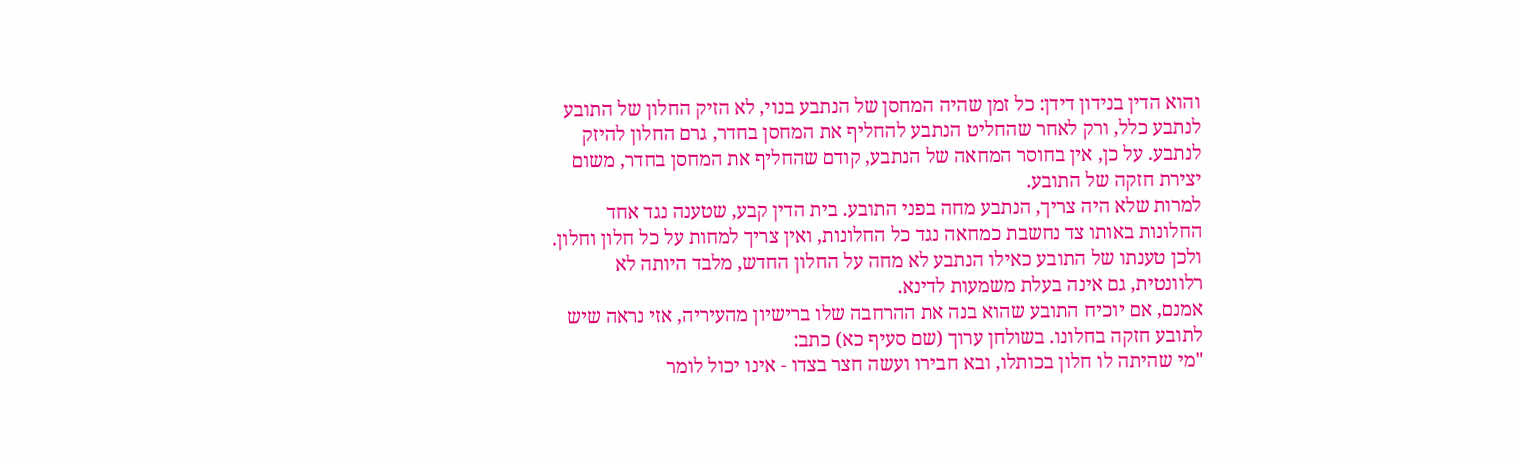והוא הדין בנידון דידן: כל זמן שהיה המחסן של הנתבע בנוי, לא הזיק החלון של התובע לנתבע כלל, ורק לאחר שהחליט הנתבע להחליף את המחסן בחדר, גרם החלון להיזק לנתבע. על כן, אין בחוסר המחאה של הנתבע, קודם שהחליף את המחסן בחדר, משום יצירת חזקה של התובע.
למרות שלא היה צריך, הנתבע מחה בפני התובע. בית הדין קבע, שטענה נגד אחד החלונות באותו צד נחשבת כמחאה נגד כל החלונות, ואין צריך למחות על כל חלון וחלון. ולכן טענתו של התובע כאילו הנתבע לא מחה על החלון החדש, מלבד היותה לא רלוונטית, גם אינה בעלת משמעות לדינא.
אמנם, אם יוכיח התובע שהוא בנה את ההרחבה שלו ברישיון מהעיריה, אזי נראה שיש לתובע חזקה בחלונו. בשולחן ערוך (שם סעיף כא) כתב:
"מי שהיתה לו חלון בכותלו, ובא חבירו ועשה חצר בצדו - אינו יכול לומר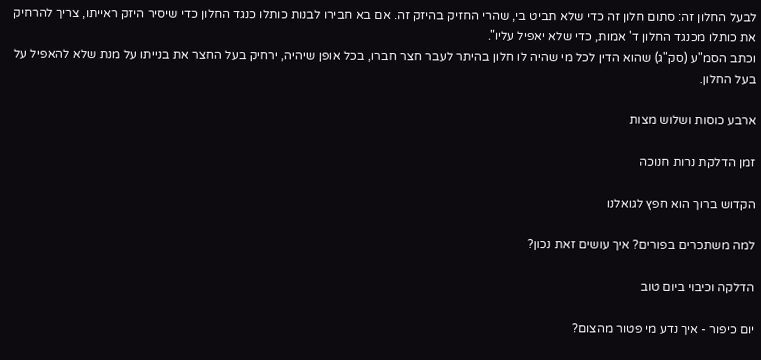לבעל החלון זה: סתום חלון זה כדי שלא תביט בי, שהרי החזיק בהיזק זה. אם בא חבירו לבנות כותלו כנגד החלון כדי שיסיר היזק ראייתו, צריך להרחיק את כותלו מכנגד החלון ד' אמות, כדי שלא יאפיל עליו".
וכתב הסמ"ע (סק"ג) שהוא הדין לכל מי שהיה לו חלון בהיתר לעבר חצר חברו, בכל אופן שיהיה, ירחיק בעל החצר את בנייתו על מנת שלא להאפיל על בעל החלון.

ארבע כוסות ושלוש מצות

זמן הדלקת נרות חנוכה

הקדוש ברוך הוא חפץ לגואלנו

למה משתכרים בפורים? איך עושים זאת נכון?

הדלקה וכיבוי ביום טוב

יום כיפור - איך נדע מי פטור מהצום?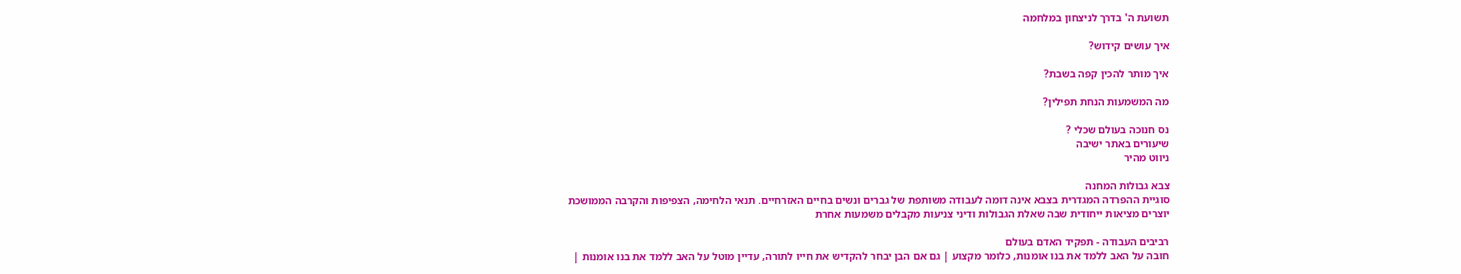תשועת ה' בדרך לניצחון במלחמה

איך עושים קידוש?

איך מותר להכין קפה בשבת?

מה המשמעות הנחת תפילין?

נס חנוכה בעולם שכלי ?
שיעורים באתר ישיבה
ניווט מהיר

צבא גבולות המחנה
סוגיית ההפרדה המגדרית בצבא אינה דומה לעבודה משותפת של גברים ונשים בחיים האזרחיים. תנאי הלחימה, הצפיפות והקרבה הממושכת יוצרים מציאות ייחודית שבה שאלת הגבולות ודיני צניעות מקבלים משמעות אחרת

רביבים העבודה - תפקיד האדם בעולם
חובה על האב ללמד את בנו אומנות, כלומר מקצוע | גם אם הבן יבחר להקדיש את חייו לתורה, עדיין מוטל על האב ללמד את בנו אומנות |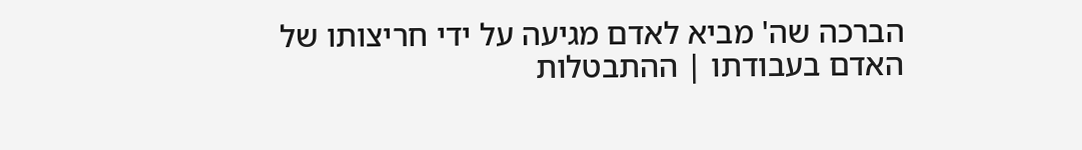הברכה שה' מביא לאדם מגיעה על ידי חריצותו של האדם בעבודתו | ההתבטלות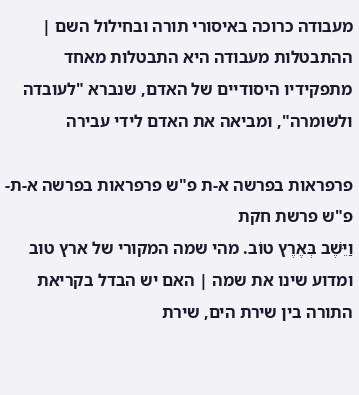מעבודה כרוכה באיסורי תורה ובחילול השם | ההתבטלות מעבודה היא התבטלות מאחד מתפקידיו היסודיים של האדם, שנברא "לעובדה ולשומרה", ומביאה את האדם לידי עבירה

פרפראות בפרשה א-ת פ"ש פרפראות בפרשה א-ת-פ"ש פרשת חקת
וַיֵּשֶׁב בְּאֶרֶץ טוֹב. מהי שמה המקורי של ארץ טוב ומדוע שינו את שמה | האם יש הבדל בקריאת התורה בין שירת הים, שירת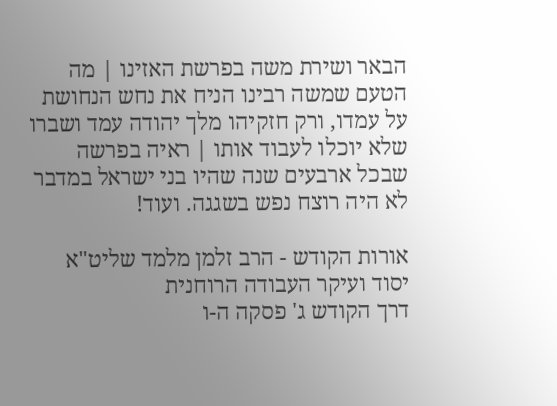הבאר ושירת משה בפרשת האזינו | מה הטעם שמשה רבינו הניח את נחש הנחושת על עמדו, ורק חזקיהו מלך יהודה עמד ושברו שלא יוכלו לעבוד אותו | ראיה בפרשה שבכל ארבעים שנה שהיו בני ישראל במדבר לא היה רוצח נפש בשגגה. ועוד!

אורות הקודש - הרב זלמן מלמד שליט"א יסוד ועיקר העבודה הרוחנית
דרך הקודש ג' פסקה ה-ו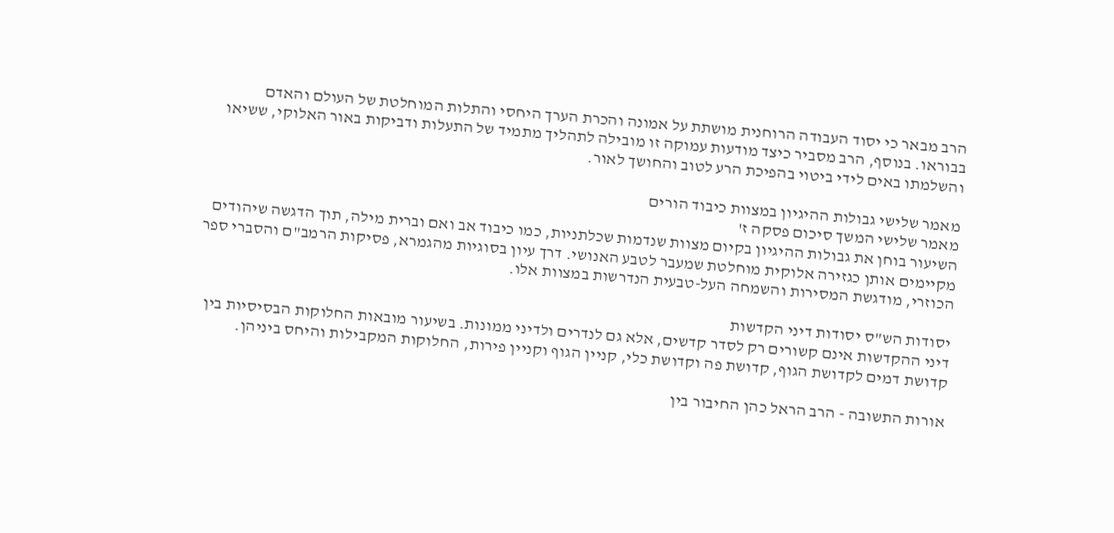הרב מבאר כי יסוד העבודה הרוחנית מושתת על אמונה והכרת הערך היחסי והתלות המוחלטת של העולם והאדם בבוראו. בנוסף, הרב מסביר כיצד מודעות עמוקה זו מובילה לתהליך מתמיד של התעלות ודביקות באור האלוקי, ששיאו והשלמתו באים לידי ביטוי בהפיכת הרע לטוב והחושך לאור.

מאמר שלישי גבולות ההיגיון במצוות כיבוד הורים
מאמר שלישי המשך סיכום פסקה ז'
השיעור בוחן את גבולות ההיגיון בקיום מצוות שנדמות שכלתניות, כמו כיבוד אב ואם וברית מילה, תוך הדגשה שיהודים מקיימים אותן כגזירה אלוקית מוחלטת שמעבר לטבע האנושי. דרך עיון בסוגיות מהגמרא, פסיקות הרמב"ם והסברי ספר הכוזרי, מודגשת המסירות והשמחה העל-טבעית הנדרשות במצוות אלו.

יסודות הש"ס יסודות דיני הקדשות
דיני ההקדשות אינם קשורים רק לסדר קדשים, אלא גם לנדרים ולדיני ממונות. בשיעור מובאות החלוקות הבסיסיות בין קדושת דמים לקדושת הגוף, קדושת פה וקדושת כלי, קניין הגוף וקניין פירות, החלוקות המקבילות והיחס ביניהן.

אורות התשובה - הרב הראל כהן החיבור בין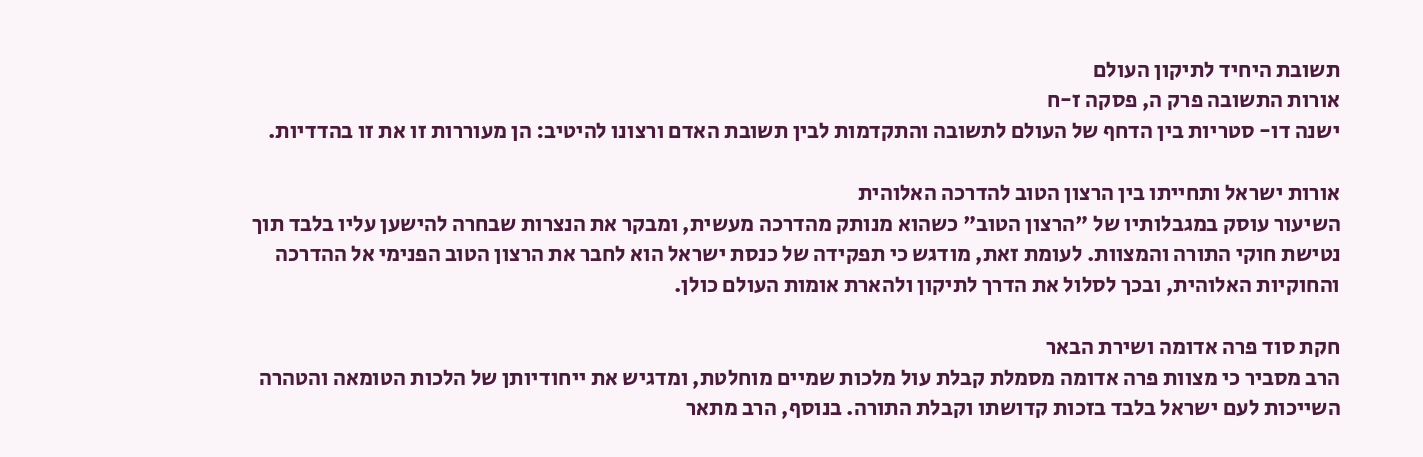תשובת היחיד לתיקון העולם
אורות התשובה פרק ה, פסקה ז-ח
ישנה דו- סטריות בין הדחף של העולם לתשובה והתקדמות לבין תשובת האדם ורצונו להיטיב: הן מעוררות זו את זו בהדדיות.

אורות ישראל ותחייתו בין הרצון הטוב להדרכה האלוהית
השיעור עוסק במגבלותיו של "הרצון הטוב" כשהוא מנותק מהדרכה מעשית, ומבקר את הנצרות שבחרה להישען עליו בלבד תוך נטישת חוקי התורה והמצוות. לעומת זאת, מודגש כי תפקידה של כנסת ישראל הוא לחבר את הרצון הטוב הפנימי אל ההדרכה והחוקיות האלוהית, ובכך לסלול את הדרך לתיקון ולהארת אומות העולם כולן.

חקת סוד פרה אדומה ושירת הבאר
הרב מסביר כי מצוות פרה אדומה מסמלת קבלת עול מלכות שמיים מוחלטת, ומדגיש את ייחודיותן של הלכות הטומאה והטהרה השייכות לעם ישראל בלבד בזכות קדושתו וקבלת התורה. בנוסף, הרב מתאר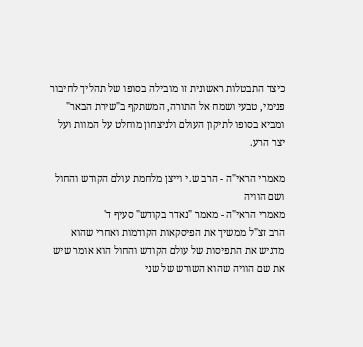כיצד התבטלות ראשונית זו מובילה בסופו של תהליך לחיבור פנימי, טבעי ושמח אל התורה, המשתקף ב"שירת הבאר" ומביא בסופו לתיקון העולם ולניצחון מוחלט על המוות ועל יצר הרע.

מאמרי הראי"ה - הרב ש.י וייצן מלחמת עולם הקודש והחול ושם הוויה
מאמרי הראי"ה - מאמר "נאדר בקודש" סעיף ד'
הרב זצ"ל ממשיך את הפיסקאות הקודמות ואחרי שהוא מדגיש את התפיסות של עולם הקודש והחול הוא אומר שיש את שם הוויה שהוא השורש של שני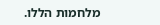מלחמות הללו.